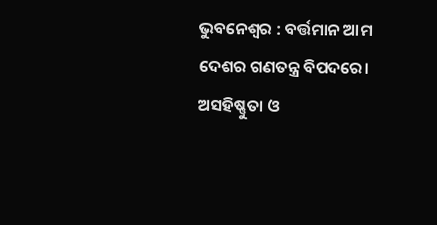ଭୁବନେଶ୍ୱର : ବର୍ତ୍ତମାନ ଆମ ଦେଶର ଗଣତନ୍ତ୍ର ବିପଦରେ। ଅସହିଷ୍ଣୁତା ଓ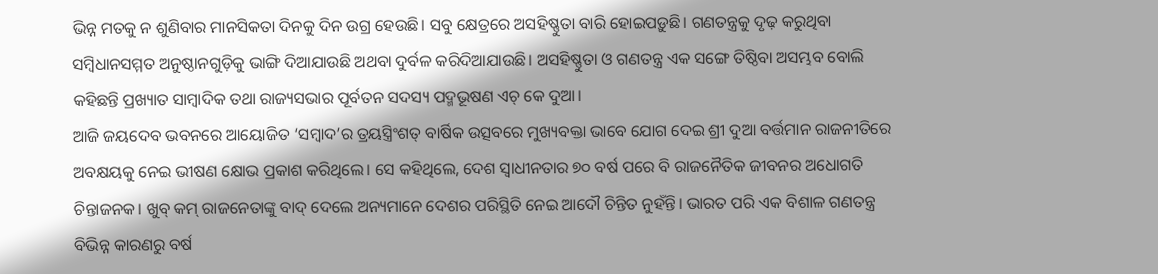ଭିନ୍ନ ମତକୁ ନ ଶୁଣିବାର ମାନସିକତା ଦିନକୁ ଦିନ ଉଗ୍ର ହେଉଛି। ସବୁ କ୍ଷେତ୍ରରେ ଅସହିଷ୍ଣୁତା ବାରି ହୋଇପଡ଼ୁଛି। ଗଣତନ୍ତ୍ରକୁ ଦୃଢ଼ କରୁଥିବା ସମ୍ବିଧାନସମ୍ମତ ଅନୁଷ୍ଠାନଗୁଡ଼ିକୁ ଭାଙ୍ଗି ଦିଆଯାଉଛି ଅଥବା ଦୁର୍ବଳ କରିଦିଆଯାଉଛି। ଅସହିଷ୍ଣୁତା ଓ ଗଣତନ୍ତ୍ର ଏକ ସଙ୍ଗେ ତିଷ୍ଠିବା ଅସମ୍ଭବ ବୋଲି କହିଛନ୍ତି ପ୍ରଖ୍ୟାତ ସାମ୍ବାଦିକ ତଥା ରାଜ୍ୟସଭାର ପୂର୍ବତନ ସଦସ୍ୟ ପଦ୍ମଭୂଷଣ ଏଚ୍ କେ ଦୁଆ।
ଆଜି ଜୟଦେବ ଭବନରେ ଆୟୋଜିତ ‘ସମ୍ବାଦ’ର ତ୍ରୟସ୍ତ୍ରିଂଶତ୍ ବାର୍ଷିକ ଉତ୍ସବରେ ମୁଖ୍ୟବକ୍ତା ଭାବେ ଯୋଗ ଦେଇ ଶ୍ରୀ ଦୁଆ ବର୍ତ୍ତମାନ ରାଜନୀତିରେ ଅବକ୍ଷୟକୁ ନେଇ ଭୀଷଣ କ୍ଷୋଭ ପ୍ରକାଶ କରିଥିଲେ। ସେ କହିଥିଲେ, ଦେଶ ସ୍ୱାଧୀନତାର ୭୦ ବର୍ଷ ପରେ ବି ରାଜନୈତିକ ଜୀବନର ଅଧୋଗତି ଚିନ୍ତାଜନକ। ଖୁବ୍ କମ୍ ରାଜନେତାଙ୍କୁ ବାଦ୍ ଦେଲେ ଅନ୍ୟମାନେ ଦେଶର ପରିସ୍ଥିତି ନେଇ ଆଦୌ ଚିନ୍ତିତ ନୁହଁନ୍ତି। ଭାରତ ପରି ଏକ ବିଶାଳ ଗଣତନ୍ତ୍ର ବିଭିନ୍ନ କାରଣରୁ ବର୍ଷ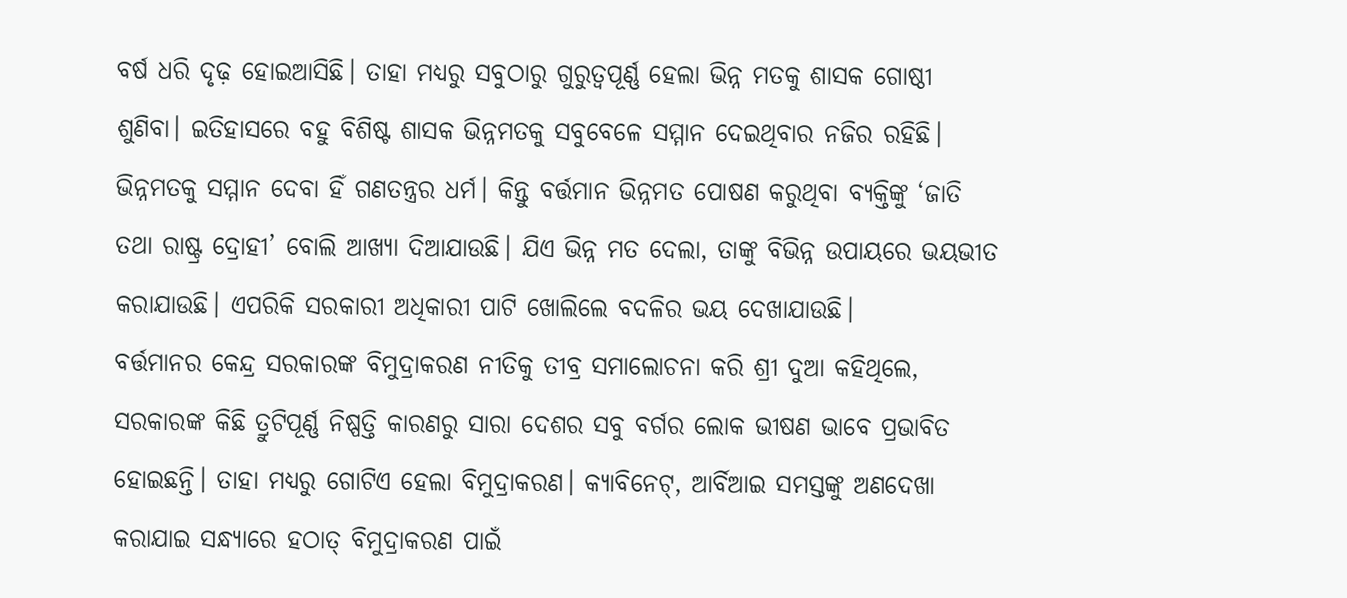ବର୍ଷ ଧରି ଦୃଢ଼ ହୋଇଆସିଛି। ତାହା ମଧ୍ୟରୁ ସବୁଠାରୁ ଗୁରୁତ୍ୱପୂର୍ଣ୍ଣ ହେଲା ଭିନ୍ନ ମତକୁ ଶାସକ ଗୋଷ୍ଠୀ ଶୁଣିବା। ଇତିହାସରେ ବହୁ ବିଶିଷ୍ଟ ଶାସକ ଭିନ୍ନମତକୁ ସବୁବେଳେ ସମ୍ମାନ ଦେଇଥିବାର ନଜିର ରହିଛି। ଭିନ୍ନମତକୁ ସମ୍ମାନ ଦେବା ହିଁ ଗଣତନ୍ତ୍ରର ଧର୍ମ। କିନ୍ତୁ ବର୍ତ୍ତମାନ ଭିନ୍ନମତ ପୋଷଣ କରୁଥିବା ବ୍ୟକ୍ତିଙ୍କୁ ‘ଜାତି ତଥା ରାଷ୍ଟ୍ର ଦ୍ରୋହୀ’ ବୋଲି ଆଖ୍ୟା ଦିଆଯାଉଛି। ଯିଏ ଭିନ୍ନ ମତ ଦେଲା, ତାଙ୍କୁ ବିଭିନ୍ନ ଉପାୟରେ ଭୟଭୀତ କରାଯାଉଛି। ଏପରିକି ସରକାରୀ ଅଧିକାରୀ ପାଟି ଖୋଲିଲେ ବଦଳିର ଭୟ ଦେଖାଯାଉଛି।
ବର୍ତ୍ତମାନର କେନ୍ଦ୍ର ସରକାରଙ୍କ ବିମୁଦ୍ରାକରଣ ନୀତିକୁ ତୀବ୍ର ସମାଲୋଚନା କରି ଶ୍ରୀ ଦୁଆ କହିଥିଲେ, ସରକାରଙ୍କ କିଛି ତ୍ରୁଟିପୂର୍ଣ୍ଣ ନିଷ୍ପତ୍ତି କାରଣରୁ ସାରା ଦେଶର ସବୁ ବର୍ଗର ଲୋକ ଭୀଷଣ ଭାବେ ପ୍ରଭାବିତ ହୋଇଛନ୍ତି। ତାହା ମଧ୍ୟରୁ ଗୋଟିଏ ହେଲା ବିମୁଦ୍ରାକରଣ। କ୍ୟାବିନେଟ୍, ଆର୍ବିଆଇ ସମସ୍ତଙ୍କୁ ଅଣଦେଖା କରାଯାଇ ସନ୍ଧ୍ୟାରେ ହଠାତ୍ ବିମୁଦ୍ରାକରଣ ପାଇଁ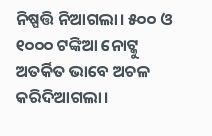ନିଷ୍ପତ୍ତି ନିଆଗଲା। ୫୦୦ ଓ ୧୦୦୦ ଟଙ୍କିଆ ନୋଟ୍କୁ ଅତର୍କିତ ଭାବେ ଅଚଳ କରିଦିଆଗଲା।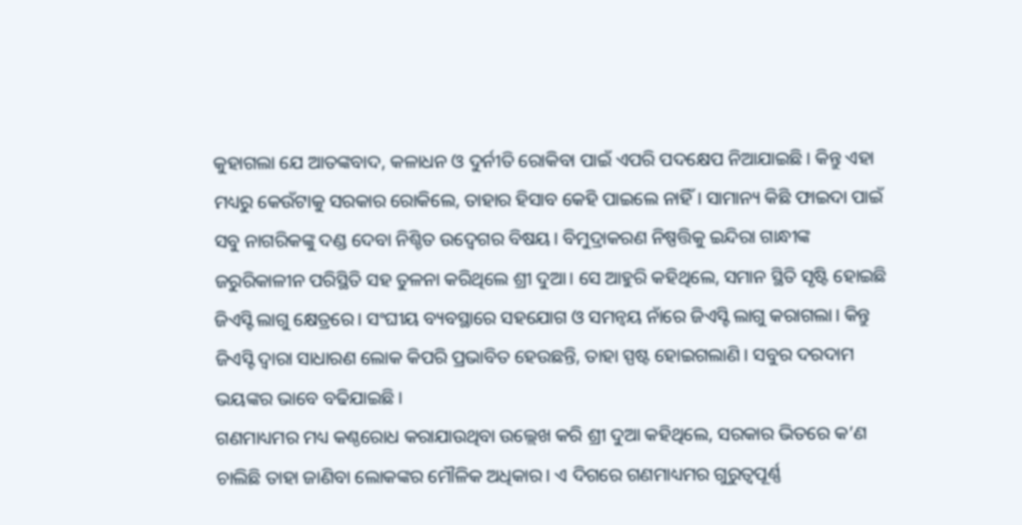କୁହାଗଲା ଯେ ଆତଙ୍କବାଦ, କଳାଧନ ଓ ଦୁର୍ନୀତି ରୋକିବା ପାଇଁ ଏପରି ପଦକ୍ଷେପ ନିଆଯାଇଛି। କିନ୍ତୁ ଏହା ମଧ୍ୟରୁ କେଉଁଟାକୁ ସରକାର ରୋକିଲେ, ତାହାର ହିସାବ କେହି ପାଇଲେ ନାହିଁ। ସାମାନ୍ୟ କିଛି ଫାଇଦା ପାଇଁ ସବୁ ନାଗରିକଙ୍କୁ ଦଣ୍ଡ ଦେବା ନିଶ୍ଚିତ ଉଦ୍ବେଗର ବିଷୟ। ବିମୁଦ୍ରାକରଣ ନିଷ୍ପତ୍ତିକୁ ଇନ୍ଦିରା ଗାନ୍ଧୀଙ୍କ ଜରୁରିକାଳୀନ ପରିସ୍ଥିତି ସହ ତୁଳନା କରିଥିଲେ ଶ୍ରୀ ଦୁଆ। ସେ ଆହୁରି କହିଥିଲେ, ସମାନ ସ୍ଥିତି ସୃଷ୍ଟି ହୋଇଛି ଜିଏସ୍ଟି ଲାଗୁ କ୍ଷେତ୍ରରେ। ସଂଘୀୟ ବ୍ୟବସ୍ଥାରେ ସହଯୋଗ ଓ ସମନ୍ଵୟ ନାଁରେ ଜିଏସ୍ଟି ଲାଗୁ କରାଗଲା। କିନ୍ତୁ ଜିଏସ୍ଟି ଦ୍ୱାରା ସାଧାରଣ ଲୋକ କିପରି ପ୍ରଭାବିତ ହେଉଛନ୍ତି, ତାହା ସ୍ପଷ୍ଟ ହୋଇଗଲାଣି। ସବୁର ଦରଦାମ ଭୟଙ୍କର ଭାବେ ବଢିଯାଇଛି।
ଗଣମାଧ୍ୟମର ମଧ୍ୟ କଣ୍ଠରୋଧ କରାଯାଉଥିବା ଉଲ୍ଲେଖ କରି ଶ୍ରୀ ଦୁଆ କହିଥିଲେ, ସରକାର ଭିତରେ କ’ଣ ଚାଲିଛି ତାହା ଜାଣିବା ଲୋକଙ୍କର ମୌଳିକ ଅଧିକାର। ଏ ଦିଗରେ ଗଣମାଧ୍ୟମର ଗୁରୁତ୍ୱପୂର୍ଣ୍ଣ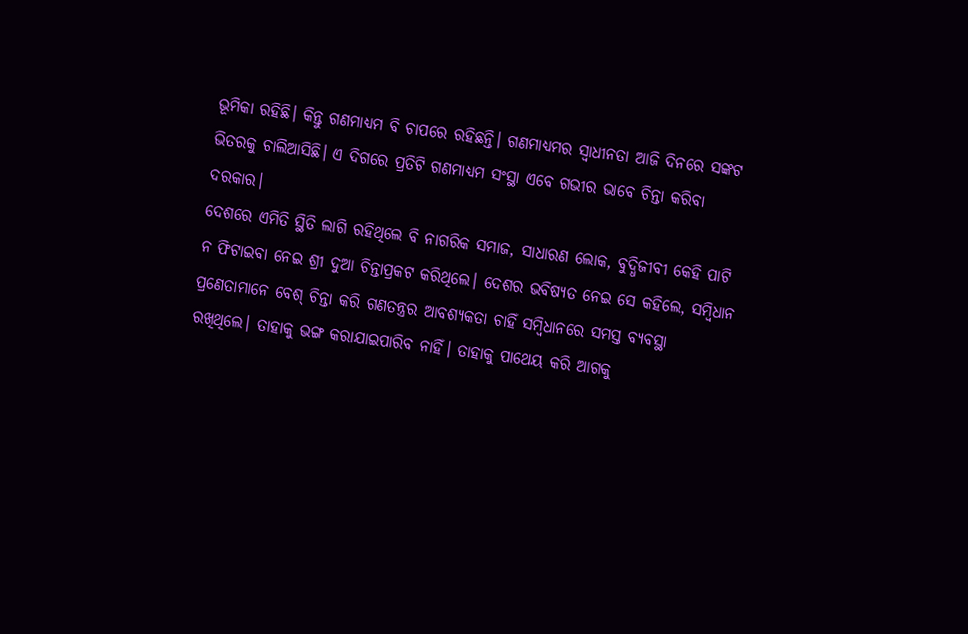ଭୂମିକା ରହିଛି। କିନ୍ତୁ ଗଣମାଧ୍ୟମ ବି ଚାପରେ ରହିଛନ୍ତି। ଗଣମାଧ୍ୟମର ସ୍ୱାଧୀନତା ଆଜି ଦିନରେ ସଙ୍କଟ ଭିତରକୁ ଚାଲିଆସିଛି। ଏ ଦିଗରେ ପ୍ରତିଟି ଗଣମାଧ୍ୟମ ସଂସ୍ଥା ଏବେ ଗଭୀର ଭାବେ ଚିନ୍ତା କରିବା ଦରକାର।
ଦେଶରେ ଏମିତି ସ୍ଥିତି ଲାଗି ରହିଥିଲେ ବି ନାଗରିକ ସମାଜ, ସାଧାରଣ ଲୋକ, ବୁଦ୍ଧିଜୀବୀ କେହି ପାଟି ନ ଫିଟାଇବା ନେଇ ଶ୍ରୀ ଦୁଆ ଚିନ୍ତାପ୍ରକଟ କରିଥିଲେ। ଦେଶର ଭବିଷ୍ୟତ ନେଇ ସେ କହିଲେ, ସମ୍ବିଧାନ ପ୍ରଣେତାମାନେ ବେଶ୍ ଚିନ୍ତା କରି ଗଣତନ୍ତ୍ରର ଆବଶ୍ୟକତା ଚାହିଁ ସମ୍ବିଧାନରେ ସମସ୍ତ ବ୍ୟବସ୍ଥା ରଖିଥିଲେ। ତାହାକୁ ଭଙ୍ଗ କରାଯାଇପାରିବ ନାହିଁ। ତାହାକୁ ପାଥେୟ କରି ଆଗକୁ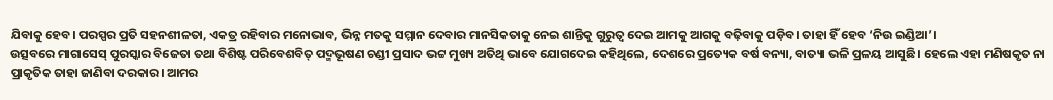ଯିବାକୁ ହେବ। ପରସ୍ପର ପ୍ରତି ସହନଶୀଳତା, ଏକତ୍ର ରହିବାର ମନୋଭାବ, ଭିନ୍ନ ମତକୁ ସମ୍ମାନ ଦେବାର ମାନସିକତାକୁ ନେଇ ଶାନ୍ତିକୁ ଗୁରୁତ୍ୱ ଦେଇ ଆମକୁ ଆଗକୁ ବଢ଼ିବାକୁ ପଡ଼ିବ। ତାହା ହିଁ ହେବ ‘ନିଉ ଇଣ୍ଡିଆ’।
ଉତ୍ସବରେ ମାଗାସେସ୍ ପୁରସ୍କାର ବିଜେତା ତଥା ବିଶିଷ୍ଟ ପରିବେଶବିତ୍ ପଦ୍ମଭୂଷଣ ଚଣ୍ଡୀ ପ୍ରସାଦ ଭଟ୍ଟ ମୁଖ୍ୟ ଅତିଥି ଭାବେ ଯୋଗଦେଇ କହିଥିଲେ, ଦେଶରେ ପ୍ରତ୍ୟେକ ବର୍ଷ ବନ୍ୟା, ବାତ୍ୟା ଭଳି ପ୍ରଳୟ ଆସୁଛି। ହେଲେ ଏହା ମଣିଷକୃତ ନା ପ୍ରାକୃତିକ ତାହା ଜାଣିବା ଦରକାର। ଆମର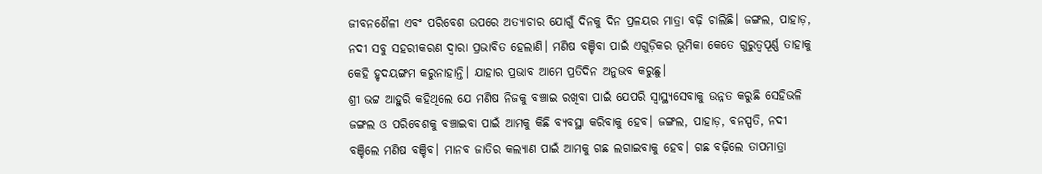ଜୀବନଶୈଳୀ ଏବଂ ପରିବେଶ ଉପରେ ଅତ୍ୟାଚାର ଯୋଗୁଁ ଦିନକୁ ଦିନ ପ୍ରଳୟର ମାତ୍ରା ବଢ଼ି ଚାଲିଛି। ଜଙ୍ଗଲ, ପାହାଡ଼, ନଦୀ ସବୁ ସହରୀକରଣ ଦ୍ୱାରା ପ୍ରଭାବିତ ହେଲାଣି। ମଣିଷ ବଞ୍ଚିବା ପାଇଁ ଏଗୁଡ଼ିକର ଭୂମିକା କେତେ ଗୁରୁତ୍ୱପୂର୍ଣ୍ଣ ତାହାକୁ କେହି ହୃଦୟଙ୍ଗମ କରୁନାହାନ୍ତି। ଯାହାର ପ୍ରଭାବ ଆମେ ପ୍ରତିଦିନ ଅନୁଭବ କରୁଛୁ।
ଶ୍ରୀ ଭଟ୍ଟ ଆହୁରି କହିଥିଲେ ଯେ ମଣିଷ ନିଜକୁ ବଞ୍ଚାଇ ରଖିବା ପାଇଁ ଯେପରି ସ୍ୱାସ୍ଥ୍ୟସେବାକୁ ଉନ୍ନତ କରୁଛି ସେହିଭଳି ଜଙ୍ଗଲ ଓ ପରିବେଶକୁ ବଞ୍ଚାଇବା ପାଇଁ ଆମକୁ କିଛି ବ୍ୟବସ୍ଥା କରିବାକୁ ହେବ। ଜଙ୍ଗଲ, ପାହାଡ଼, ବନସ୍ପତି, ନଦୀ ବଞ୍ଚିଲେ ମଣିଷ ବଞ୍ଚିବ। ମାନବ ଜାତିର କଲ୍ୟାଣ ପାଇଁ ଆମକୁ ଗଛ ଲଗାଇବାକୁ ହେବ। ଗଛ ବଢ଼ିଲେ ତାପମାତ୍ରା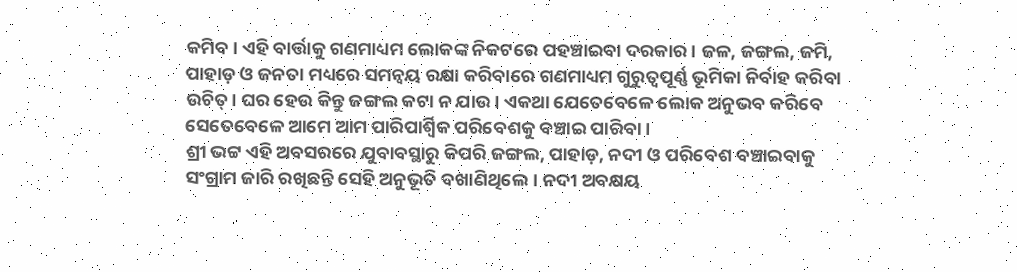କମିବ। ଏହି ବାର୍ତ୍ତାକୁ ଗଣମାଧ୍ୟମ ଲୋକଙ୍କ ନିକଟରେ ପହଞ୍ଚାଇବା ଦରକାର। ଜଳ, ଜଙ୍ଗଲ, ଜମି, ପାହାଡ଼ ଓ ଜନତା ମଧ୍ୟରେ ସମନ୍ଵୟ ରକ୍ଷା କରିବାରେ ଗଣମାଧ୍ୟମ ଗୁରୁତ୍ୱପୂର୍ଣ୍ଣ ଭୂମିକା ନିର୍ବାହ କରିବା ଉଚିତ୍। ଘର ହେଉ କିନ୍ତୁ ଜଙ୍ଗଲ କଟା ନ ଯାଉ। ଏକଥା ଯେତେବେଳେ ଲୋକ ଅନୁଭବ କରିବେ ସେତେବେଳେ ଆମେ ଆମ ପାରିପାର୍ଶ୍ୱିକ ପରିବେଶକୁ ବଞ୍ଚାଇ ପାରିବା।
ଶ୍ରୀ ଭଟ୍ଟ ଏହି ଅବସରରେ ଯୁବାବସ୍ଥାରୁ କିପରି ଜଙ୍ଗଲ, ପାହାଡ଼, ନଦୀ ଓ ପରିବେଶ ବଞ୍ଚାଇବାକୁ ସଂଗ୍ରାମ ଜାରି ରଖିଛନ୍ତି ସେହି ଅନୁଭୂତି ବଖାଣିଥିଲେ। ନଦୀ ଅବକ୍ଷୟ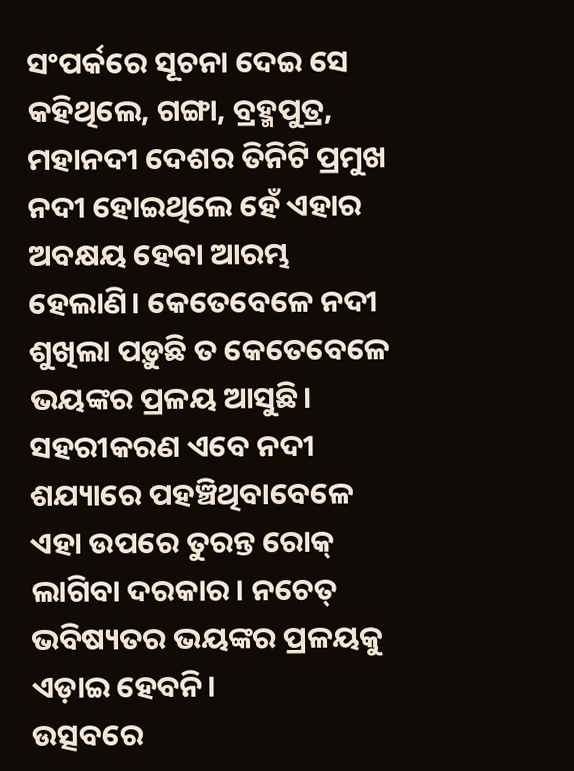ସଂପର୍କରେ ସୂଚନା ଦେଇ ସେ କହିଥିଲେ, ଗଙ୍ଗା, ବ୍ରହ୍ମପୁତ୍ର, ମହାନଦୀ ଦେଶର ତିନିଟି ପ୍ରମୁଖ ନଦୀ ହୋଇଥିଲେ ହେଁ ଏହାର ଅବକ୍ଷୟ ହେବା ଆରମ୍ଭ ହେଲାଣି। କେତେବେଳେ ନଦୀ ଶୁଖିଲା ପଡ଼ୁଛି ତ କେତେବେଳେ ଭୟଙ୍କର ପ୍ରଳୟ ଆସୁଛି। ସହରୀକରଣ ଏବେ ନଦୀ ଶଯ୍ୟାରେ ପହଞ୍ଚିଥିବାବେଳେ ଏହା ଉପରେ ତୁରନ୍ତ ରୋକ୍ ଲାଗିବା ଦରକାର। ନଚେତ୍ ଭବିଷ୍ୟତର ଭୟଙ୍କର ପ୍ରଳୟକୁ ଏଡ଼ାଇ ହେବନି।
ଉତ୍ସବରେ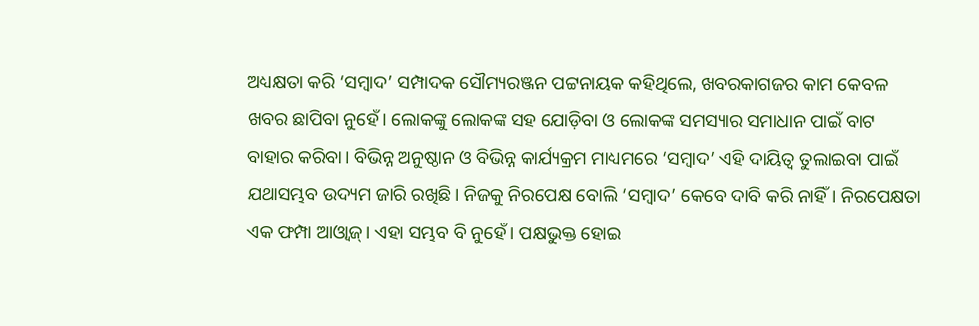ଅଧ୍ୟକ୍ଷତା କରି ‘ସମ୍ବାଦ’ ସମ୍ପାଦକ ସୌମ୍ୟରଞ୍ଜନ ପଟ୍ଟନାୟକ କହିଥିଲେ, ଖବରକାଗଜର କାମ କେବଳ ଖବର ଛାପିବା ନୁହେଁ। ଲୋକଙ୍କୁ ଲୋକଙ୍କ ସହ ଯୋଡ଼ିବା ଓ ଲୋକଙ୍କ ସମସ୍ୟାର ସମାଧାନ ପାଇଁ ବାଟ ବାହାର କରିବା। ବିଭିନ୍ନ ଅନୁଷ୍ଠାନ ଓ ବିଭିନ୍ନ କାର୍ଯ୍ୟକ୍ରମ ମାଧ୍ୟମରେ ‘ସମ୍ବାଦ’ ଏହି ଦାୟିତ୍ୱ ତୁଲାଇବା ପାଇଁ ଯଥାସମ୍ଭବ ଉଦ୍ୟମ ଜାରି ରଖିଛି। ନିଜକୁ ନିରପେକ୍ଷ ବୋଲି ‘ସମ୍ବାଦ’ କେବେ ଦାବି କରି ନାହିଁ। ନିରପେକ୍ଷତା ଏକ ଫମ୍ପା ଆଓ୍ଵାଜ୍। ଏହା ସମ୍ଭବ ବି ନୁହେଁ। ପକ୍ଷଭୁକ୍ତ ହୋଇ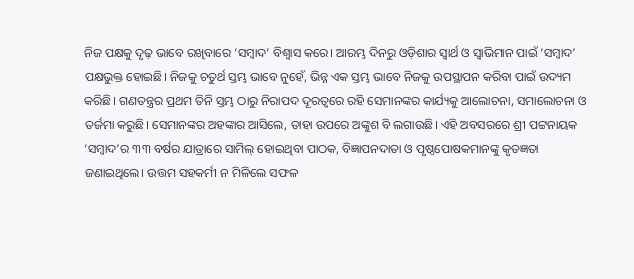ନିଜ ପକ୍ଷକୁ ଦୃଢ଼ ଭାବେ ରଖିବାରେ ‘ସମ୍ବାଦ’ ବିଶ୍ୱାସ କରେ। ଆରମ୍ଭ ଦିନରୁ ଓଡ଼ିଶାର ସ୍ୱାର୍ଥ ଓ ସ୍ୱାଭିମାନ ପାଇଁ ‘ସମ୍ବାଦ’ ପକ୍ଷଭୁକ୍ତ ହୋଇଛି। ନିଜକୁ ଚତୁର୍ଥ ସ୍ତମ୍ଭ ଭାବେ ନୁହେଁ, ଭିନ୍ନ ଏକ ସ୍ତମ୍ଭ ଭାବେ ନିଜକୁ ଉପସ୍ଥାପନ କରିବା ପାଇଁ ଉଦ୍ୟମ କରିଛି। ଗଣତନ୍ତ୍ରର ପ୍ରଥମ ତିନି ସ୍ତମ୍ଭ ଠାରୁ ନିରାପଦ ଦୂରତ୍ୱରେ ରହି ସେମାନଙ୍କର କାର୍ଯ୍ୟକୁ ଆଲୋଚନା, ସମାଲୋଚନା ଓ ତର୍ଜମା କରୁଛି। ସେମାନଙ୍କର ଅହଙ୍କାର ଆସିଲେ, ତାହା ଉପରେ ଅଙ୍କୁଶ ବି ଲଗାଉଛି। ଏହି ଅବସରରେ ଶ୍ରୀ ପଟ୍ଟନାୟକ ‘ସମ୍ବାଦ’ର ୩୩ ବର୍ଷର ଯାତ୍ରାରେ ସାମିଲ୍ ହୋଇଥିବା ପାଠକ, ବିଜ୍ଞାପନଦାତା ଓ ପୃଷ୍ଠପୋଷକମାନଙ୍କୁ କୃତଜ୍ଞତା ଜଣାଇଥିଲେ। ଉତ୍ତମ ସହକର୍ମୀ ନ ମିଳିଲେ ସଫଳ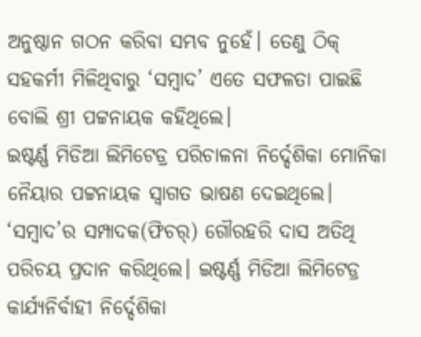ଅନୁଷ୍ଠାନ ଗଠନ କରିବା ସମ୍ଭବ ନୁହେଁ। ତେଣୁ ଠିକ୍ ସହକର୍ମୀ ମିଳିଥିବାରୁ ‘ସମ୍ବାଦ’ ଏତେ ସଫଳତା ପାଇଛି ବୋଲି ଶ୍ରୀ ପଟ୍ଟନାୟକ କହିଥିଲେ।
ଇଷ୍ଟର୍ଣ୍ଣ ମିଡିଆ ଲିମିଟେଡ୍ର ପରିଚାଳନା ନିର୍ଦ୍ଦେଶିକା ମୋନିକା ନୈୟାର ପଟ୍ଟନାୟକ ସ୍ୱାଗତ ଭାଷଣ ଦେଇଥିଲେ। ‘ସମ୍ବାଦ’ର ସମ୍ପାଦକ(ଫିଚର୍) ଗୌରହରି ଦାସ ଅତିଥି ପରିଚୟ ପ୍ରଦାନ କରିଥିଲେ। ଇଷ୍ଟର୍ଣ୍ଣ ମିଡିଆ ଲିମିଟେଡ୍ର କାର୍ଯ୍ୟନିର୍ବାହୀ ନିର୍ଦ୍ଦେଶିକା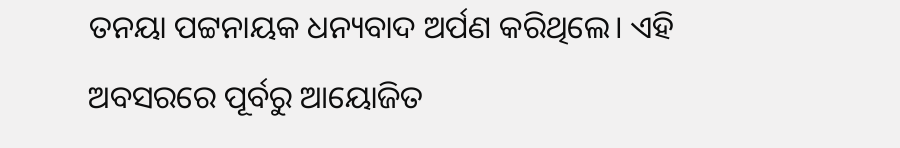ତନୟା ପଟ୍ଟନାୟକ ଧନ୍ୟବାଦ ଅର୍ପଣ କରିଥିଲେ। ଏହି ଅବସରରେ ପୂର୍ବରୁ ଆୟୋଜିତ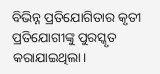ବିଭିନ୍ନ ପ୍ରତିଯୋଗିତାର କୃତୀ ପ୍ରତିଯୋଗୀଙ୍କୁ ପୁରସ୍କୃତ କରାଯାଇଥିଲା।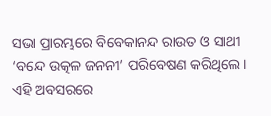ସଭା ପ୍ରାରମ୍ଭରେ ବିବେକାନନ୍ଦ ରାଉତ ଓ ସାଥୀ ‘ବନ୍ଦେ ଉତ୍କଳ ଜନନୀ’ ପରିବେଷଣ କରିଥିଲେ। ଏହି ଅବସରରେ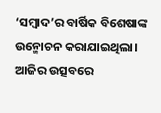‘ସମ୍ବାଦ’ର ବାର୍ଷିକ ବିଶେଷାଙ୍କ ଉନ୍ମୋଚନ କରାଯାଇଥିଲା। ଆଜିର ଉତ୍ସବରେ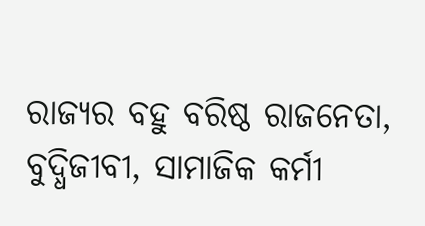ରାଜ୍ୟର ବହୁ ବରିଷ୍ଠ ରାଜନେତା, ବୁଦ୍ଧିଜୀବୀ, ସାମାଜିକ କର୍ମୀ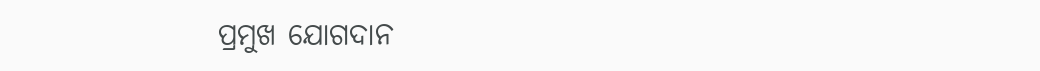ପ୍ରମୁଖ ଯୋଗଦାନ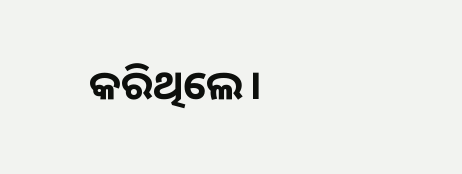କରିଥିଲେ।